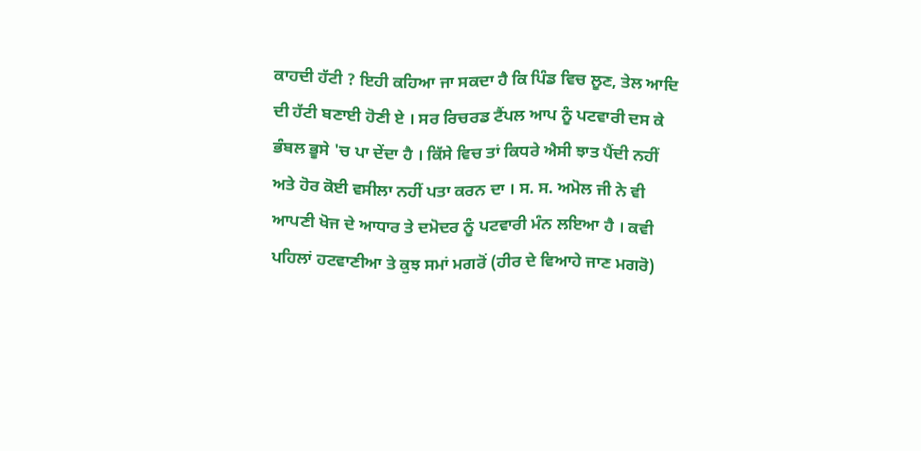ਕਾਹਦੀ ਹੱਟੀ ? ਇਹੀ ਕਹਿਆ ਜਾ ਸਕਦਾ ਹੈ ਕਿ ਪਿੰਡ ਵਿਚ ਲੂਣ, ਤੇਲ ਆਦਿ ਦੀ ਹੱਟੀ ਬਣਾਈ ਹੋਣੀ ਏ । ਸਰ ਰਿਚਰਡ ਟੈਂਪਲ ਆਪ ਨੂੰ ਪਟਵਾਰੀ ਦਸ ਕੇ ਭੰਬਲ ਭੂਸੇ 'ਚ ਪਾ ਦੇਂਦਾ ਹੈ । ਕਿੱਸੇ ਵਿਚ ਤਾਂ ਕਿਧਰੇ ਐਸੀ ਝਾਤ ਪੈਂਦੀ ਨਹੀਂ ਅਤੇ ਹੋਰ ਕੋਈ ਵਸੀਲਾ ਨਹੀਂ ਪਤਾ ਕਰਨ ਦਾ । ਸ. ਸ. ਅਮੋਲ ਜੀ ਨੇ ਵੀ ਆਪਣੀ ਖੋਜ ਦੇ ਆਧਾਰ ਤੇ ਦਮੋਦਰ ਨੂੰ ਪਟਵਾਰੀ ਮੰਨ ਲਇਆ ਹੈ । ਕਵੀ ਪਹਿਲਾਂ ਹਟਵਾਣੀਆ ਤੇ ਕੁਝ ਸਮਾਂ ਮਗਰੋਂ (ਹੀਰ ਦੇ ਵਿਆਹੇ ਜਾਣ ਮਗਰੋ)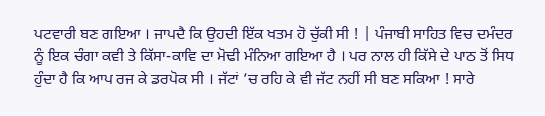ਪਟਵਾਰੀ ਬਣ ਗਇਆ । ਜਾਪਦੈ ਕਿ ਉਹਦੀ ਇੱਕ ਖਤਮ ਹੋ ਚੁੱਕੀ ਸੀ ! | ਪੰਜਾਬੀ ਸਾਹਿਤ ਵਿਚ ਦਮੰਦਰ ਨੂੰ ਇਕ ਚੰਗਾ ਕਵੀ ਤੇ ਕਿੱਸਾ-ਕਾਵਿ ਦਾ ਮੋਢੀ ਮੰਨਿਆ ਗਇਆ ਹੈ । ਪਰ ਨਾਲ ਹੀ ਕਿੱਸੇ ਦੇ ਪਾਠ ਤੋਂ ਸਿਧ ਹੁੰਦਾ ਹੈ ਕਿ ਆਪ ਰਜ ਕੇ ਡਰਪੋਕ ਸੀ । ਜੱਟਾਂ ’ਚ ਰਹਿ ਕੇ ਵੀ ਜੱਟ ਨਹੀਂ ਸੀ ਬਣ ਸਕਿਆ ! ਸਾਰੇ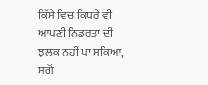ਕਿੱਸੇ ਵਿਚ ਕਿਧਰੇ ਵੀ ਆਪਣੀ ਨਿਡਰਤਾ ਦੀ ਝਲਕ ਨਹੀਂ ਪਾ ਸਕਿਆ, ਸਗੋਂ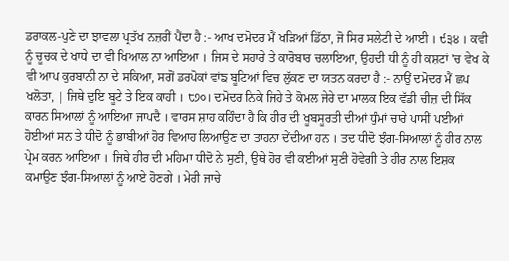ਡਰਾਕਲ-ਪੁਣੇ ਦਾ ਝਾਵਲਾ ਪ੍ਰਤੱਖ ਨਜ਼ਰੀਂ ਪੈਂਦਾ ਹੈ :- ਆਖ ਦਮੋਦਰ ਮੈਂ ਖੜਿਆਂ ਡਿੱਠਾ, ਜੋ ਸਿਰ ਸਲੇਟੀ ਦੇ ਆਈ । ੯੩੪ । ਕਵੀ ਨੂੰ ਚੂਚਕ ਦੇ ਖਾਧੇ ਦਾ ਵੀ ਖਿਆਲ ਨਾ ਆਇਆ । ਜਿਸ ਦੇ ਸਹਾਰੇ ਤੇ ਕਾਰੋਬਾਰ ਚਲਾਇਆ, ਉਹਦੀ ਧੀ ਨੂੰ ਹੀ ਕਸ਼ਟਾਂ 'ਚ ਵੇਖ ਕੇ ਵੀ ਆਪ ਕੁਰਬਾਨੀ ਨਾ ਦੇ ਸਕਿਆ, ਸਗੋਂ ਡਰਪੋਕਾਂ ਵਾਂਙ ਬੂਟਿਆਂ ਵਿਚ ਲੁੱਕਣ ਦਾ ਯਤਨ ਕਰਦਾ ਹੈ :- ਨਾਉਂ ਦਮੋਦਰ ਮੈਂ ਛਪ ਖਲੋਤਾ, | ਜਿਥੇ ਦੁਇ ਬੂਟੇ ਤੇ ਇਕ ਕਾਹੀ । ੮੭੦। ਦਮੋਦਰ ਨਿਕੇ ਜਿਹੇ ਤੇ ਕੋਮਲ ਜੇਰੇ ਦਾ ਮਾਲਕ ਇਕ ਵੱਡੀ ਚੀਜ਼ ਦੀ ਸਿੱਕ ਕਾਰਨ ਸਿਆਲਾਂ ਨੂੰ ਆਇਆ ਜਾਪਦੈ । ਵਾਰਸ ਸ਼ਾਹ ਕਹਿੰਦਾ ਹੈ ਕਿ ਹੀਰ ਦੀ ਖੂਬਸੂਰਤੀ ਦੀਆਂ ਧੁੰਮਾਂ ਚਾਰੇ ਪਾਸੀਂ ਪਈਆਂ ਹੋਈਆਂ ਸਨ ਤੇ ਧੀਦੋ ਨੂੰ ਭਾਬੀਆਂ ਹੋਰ ਵਿਆਹ ਲਿਆਉਣ ਦਾ ਤਾਹਨਾ ਦੇਂਦੀਆ ਹਨ । ਤਦ ਧੀਦੋ ਝੰਗ-ਸਿਆਲਾਂ ਨੂੰ ਹੀਰ ਨਾਲ ਪ੍ਰੇਮ ਕਰਨ ਆਇਆ । ਜਿਥੇ ਹੀਰ ਦੀ ਮਹਿਮਾ ਧੀਦੋ ਨੇ ਸੁਣੀ, ਉਥੇ ਹੋਰ ਵੀ ਕਈਆਂ ਸੁਣੀ ਹੋਵੇਗੀ ਤੇ ਹੀਰ ਨਾਲ ਇਸ਼ਕ ਕਮਾਉਣ ਝੰਗ-ਸਿਆਲਾਂ ਨੂੰ ਆਏ ਹੋਣਗੇ । ਮੇਰੀ ਜਾਚੇ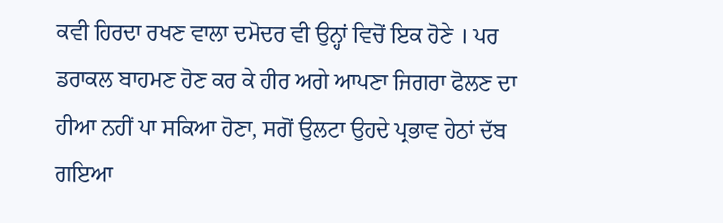ਕਵੀ ਹਿਰਦਾ ਰਖਣ ਵਾਲਾ ਦਮੋਦਰ ਵੀ ਉਨ੍ਹਾਂ ਵਿਚੋਂ ਇਕ ਹੋਣੇ । ਪਰ ਡਰਾਕਲ ਬਾਹਮਣ ਹੋਣ ਕਰ ਕੇ ਹੀਰ ਅਗੇ ਆਪਣਾ ਜਿਗਰਾ ਫੋਲਣ ਦਾ ਹੀਆ ਨਹੀਂ ਪਾ ਸਕਿਆ ਹੋਣਾ, ਸਗੋਂ ਉਲਟਾ ਉਹਦੇ ਪ੍ਰਭਾਵ ਹੇਠਾਂ ਦੱਬ ਗਇਆ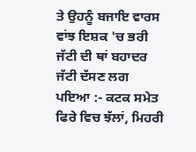ਤੇ ਉਹਨੂੰ ਬਜਾਇ ਵਾਰਸ ਵਾਂਝ ਇਸ਼ਕ 'ਚ ਭਰੀ ਜੱਟੀ ਦੀ ਥਾਂ ਬਹਾਦਰ ਜੱਟੀ ਦੱਸਣ ਲਗ ਪਇਆ :- ਕਟਕ ਸਮੇਤ ਫਿਰੇ ਵਿਚ ਝੱਲਾਂ, ਮਿਹਰੀ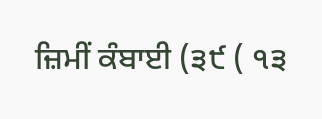ਜ਼ਿਮੀਂ ਕੰਬਾਈ (੩੯ ( ੧੩